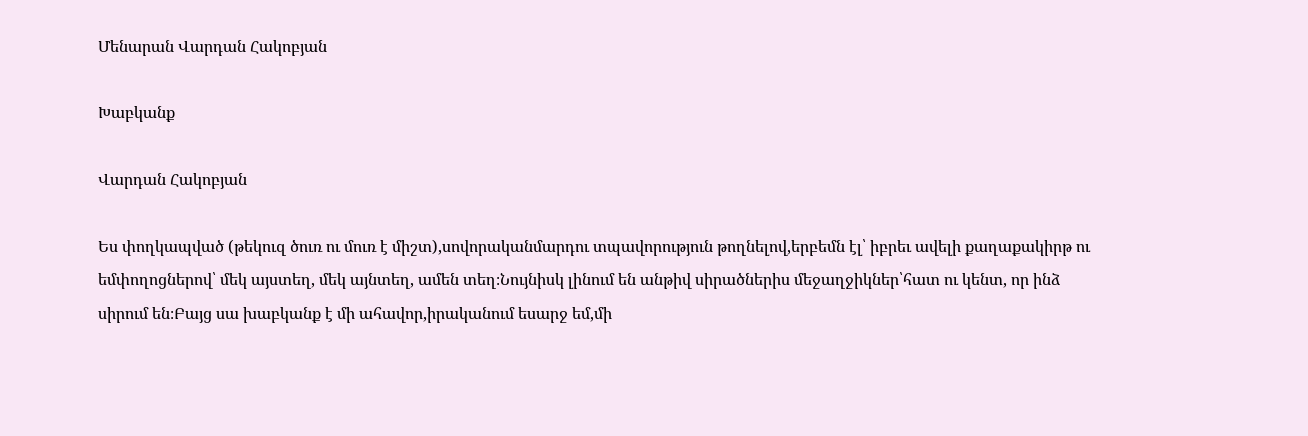Մենարան Վարդան Հակոբյան

Խաբկանք

Վարդան Հակոբյան

Ես փողկապված (թեկուզ ծուռ ու մուռ է միշտ),սովորականմարդու տպավորություն թողնելով,երբեմն էլ՝ իբրեւ ավելի քաղաքակիրթ ու եմփողոցներով՝ մեկ այստեղ, մեկ այնտեղ, ամեն տեղ։Նույնիսկ լինում են անթիվ սիրածներիս մեջաղջիկներ՝հատ ու կենտ, որ ինձ սիրում են։Բայց սա խաբկանք է մի ահավոր,իրականում եսարջ եմ,մի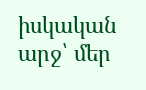իսկական արջ՝ մեր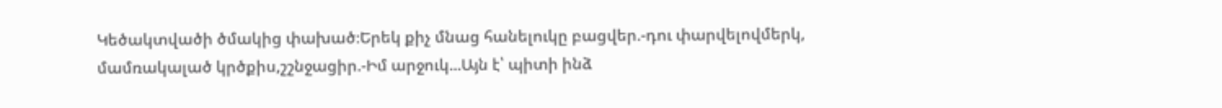Կեծակտվածի ծմակից փախած։Երեկ քիչ մնաց հանելուկը բացվեր.-դու փարվելովմերկ, մամռակալած կրծքիս,շշնջացիր.-Իմ արջուկ...Այն է՝ պիտի ինձ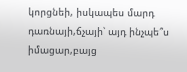կորցնեի, իսկապես մարդ դառնայի,ճչայի՝ այդ ինչպե՞ս իմացար,բայց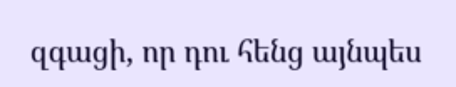զգացի, որ դու հենց այնպես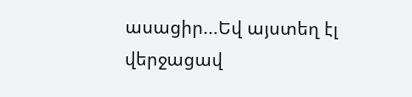ասացիր...Եվ այստեղ էլ վերջացավ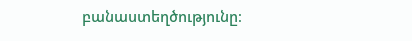բանաստեղծությունը։